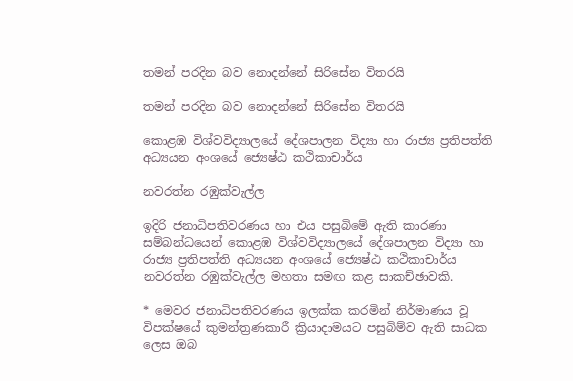තමන් පරදින බව ‍නොදන්නේ සිරිසේන විතරයි

තමන් පරදින බව ‍නොදන්නේ සිරිසේන විතරයි

කොළඹ විශ්වවිද්‍යාලයේ දේශපාලන විද්‍යා හා රාජ්‍ය ප්‍රතිපත්ති අධ්‍යයන අංශයේ ජ්‍යෙෂ්ඨ කථිකාචාර්ය

නවරත්න රඹුක්වැල්ල

ඉදිරි ජනාධිපතිවරණය හා එය පසුබිමේ ඇති කාරණා සම්බන්ධයෙන් කොළඹ විශ්වවිද්‍යාලයේ දේශපාලන විද්‍යා හා රාජ්‍ය ප්‍රතිපත්ති අධ්‍යයන අංශයේ ජ්‍යෙෂ්ඨ කථිකාචාර්ය නවරත්න රඹුක්වැල්ල මහතා සමඟ කළ සාකච්ඡාවකි.

* මෙවර ජනාධිපතිවරණය ඉලක්ක කරමින් නිර්මාණය වූ විපක්ෂයේ කුමන්ත්‍රණකාරී ක්‍රියාදාමයට පසුබිම්ව ඇති සාධක ලෙස ඔබ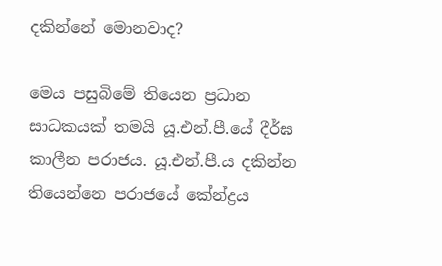දකින්නේ මොනවාද?

මෙය පසුබිමේ තියෙන ප්‍රධාන සාධකයක් තමයි යූ.එන්.පී.යේ දීර්ඝ කාලීන පරාජය. යූ.එන්.පී.ය දකින්න තියෙන්නෙ පරාජයේ කේන්ද්‍රය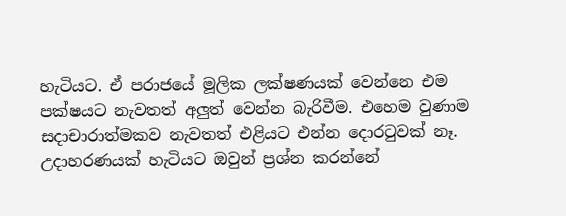හැටියට. ඒ පරාජයේ මූලික ලක්ෂණයක් වෙන්නෙ එම පක්ෂයට නැවතත් අලුත් වෙන්න බැරිවීම. එහෙම වුණාම සදාචාරාත්මකව නැවතත් එළියට එන්න දොරටුවක් නෑ. උදාහරණයක් හැටියට ඔවුන් ප්‍රශ්න කරන්නේ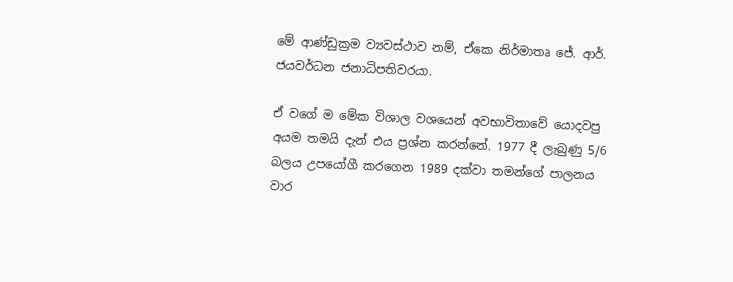මේ ආණ්ඩුක්‍රම ව්‍යවස්ථාව නම්, ඒකෙ නිර්මාතෘ ජේ. ආර්. ජයවර්ධන ජනාධිපතිවරයා.

ඒ වගේ ම මේක විශාල වශයෙන් අවභාවිතාවේ යොදවපු අයම තමයි දැන් එය ප්‍රශ්න කරන්නේ. 1977 දී ලැබුණු 5/6 බලය උපයෝගී කරගෙන 1989 දක්වා තමන්ගේ පාලනය වාර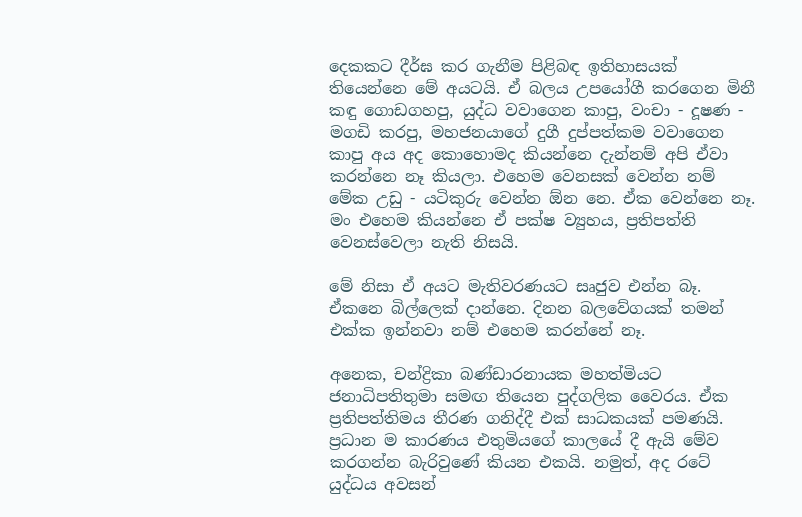දෙකකට දීර්ඝ කර ගැනීම පිළිබඳ ඉතිහාසයක් තියෙන්නෙ මේ අයටයි. ඒ බලය උපයෝගී කරගෙන මිනී කඳු ගොඩගහපු, යුද්ධ වවාගෙන කාපු, වංචා - දූෂණ - මගඩි කරපු, මහජනයාගේ දුගී දුප්පත්කම වවාගෙන කාපු අය අද කොහොමද කියන්නෙ දැන්නම් අපි ඒවා කරන්නෙ නෑ කියලා. එහෙම වෙනසක් වෙන්න නම් මේක උඩු - යටිකුරු වෙන්න ඕන නෙ. ඒක වෙන්නෙ නෑ. මං එහෙම කියන්නෙ ඒ පක්ෂ ව්‍යුහය, ප්‍රතිපත්ති වෙනස්වෙලා නැති නිසයි.

මේ නිසා ඒ අයට මැතිවරණයට සෘජුව එන්න බෑ. ඒකනෙ බිල්ලෙක් දාන්නෙ. දිනන බලවේගයක් තමන් එක්ක ඉන්නවා නම් එහෙම කරන්නේ නෑ.

අනෙක, චන්ද්‍රිකා බණ්ඩාරනායක මහත්මියට ජනාධිපතිතුමා සමඟ තියෙන පුද්ගලික වෛරය. ඒක ප්‍රතිපත්තිමය තීරණ ගනිද්දී එක් සාධකයක් පමණයි. ප්‍රධාන ම කාරණය එතුමියගේ කාලයේ දී ඇයි මේව කරගන්න බැරිවුණේ කියන එකයි. නමුත්, අද රටේ යුද්ධය අවසන්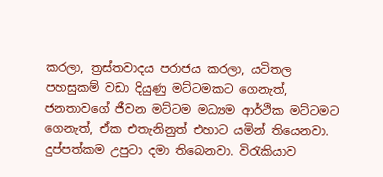කරලා, ත්‍රස්තවාදය පරාජය කරලා, යටිතල පහසුකම් වඩා දියුණු මට්ටමකට ගෙනැත්, ජනතාවගේ ජීවන මට්ටම මධ්‍යම ආර්ථික මට්ටමට ගෙනැත්, ඒක එතැනිනුත් එහාට යමින් තියෙනවා. දුප්පත්කම උපුටා දමා තිබෙනවා. විරැකියාව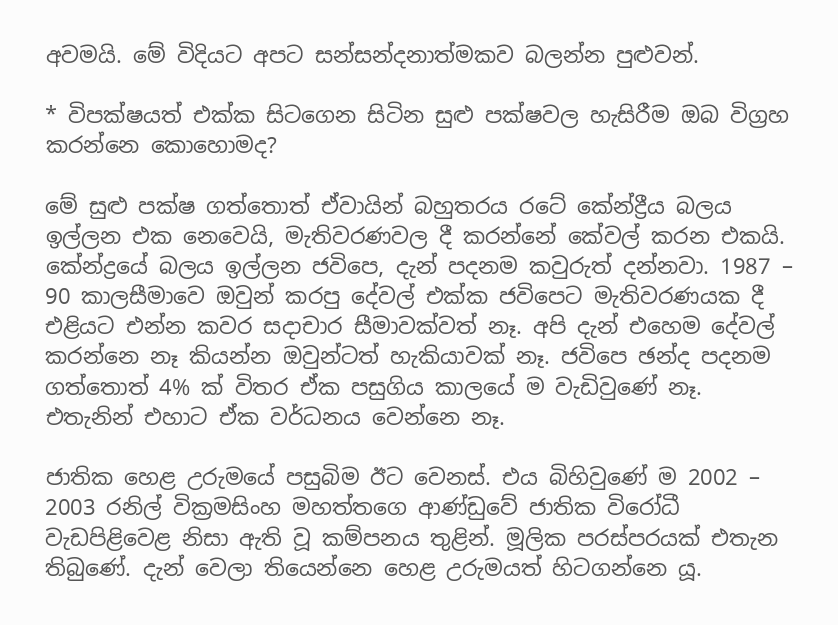අවමයි. මේ විදියට අපට සන්සන්දනාත්මකව බලන්න පුළුවන්.

* විපක්ෂයත් එක්ක සිටගෙන සිටින සුළු පක්ෂවල හැසිරීම ඔබ විග්‍රහ කරන්නෙ කොහොමද?

මේ සුළු පක්ෂ ගත්තොත් ඒවායින් බහුතරය රටේ කේන්ද්‍රීය බලය ඉල්ලන එක නෙවෙයි, මැතිවරණවල දී කරන්නේ කේවල් කරන එකයි. කේන්ද්‍රයේ බලය ඉල්ලන ජවිපෙ, දැන් පදනම කවුරුත් දන්නවා. 1987 – 90 කාලසීමාවෙ ඔවුන් කරපු දේවල් එක්ක ජවිපෙට මැතිවරණයක දී එළියට එන්න කවර සදාචාර සීමාවක්වත් නෑ. අපි දැන් එහෙම දේවල් කරන්නෙ නෑ කියන්න ඔවුන්ටත් හැකියාවක් නෑ. ජවිපෙ ඡන්ද පදනම ගත්තොත් 4% ක් විතර ඒක පසුගිය කාලයේ ම වැඩිවුණේ නෑ. එතැනින් එහාට ඒක වර්ධනය වෙන්නෙ නෑ.

ජාතික හෙළ උරුමයේ පසුබිම ඊට වෙනස්. එය බිහිවුණේ ම 2002 – 2003 රනිල් වික්‍රමසිංහ මහත්තගෙ ආණ්ඩුවේ ජාතික විරෝධී වැඩපිළිවෙළ නිසා ඇති වූ කම්පනය තුළින්. මූලික පරස්පරයක් එතැන තිබුණේ. දැන් වෙලා තියෙන්නෙ හෙළ උරුමයත් හිටගන්නෙ යූ.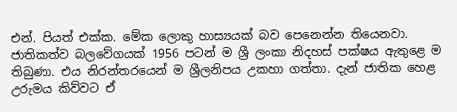එන්. පියත් එක්ක. මේක ලොකු හාස්‍යයක් බව පෙනෙන්න තියෙනවා. ජාතිකත්ව බලවේගයක් 1956 පටන් ම ශ්‍රී ලංකා නිදහස් පක්ෂය ඇතුළෙ ම තිබුණා. එය නිරන්තරයෙන් ම ශ්‍රීලනිපය උකහා ගත්තා. දැන් ජාතික හෙළ උරුමය කිව්වට ඒ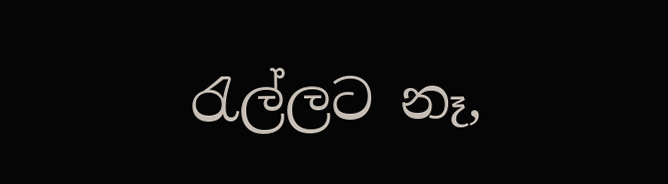රැල්ලට නෑ,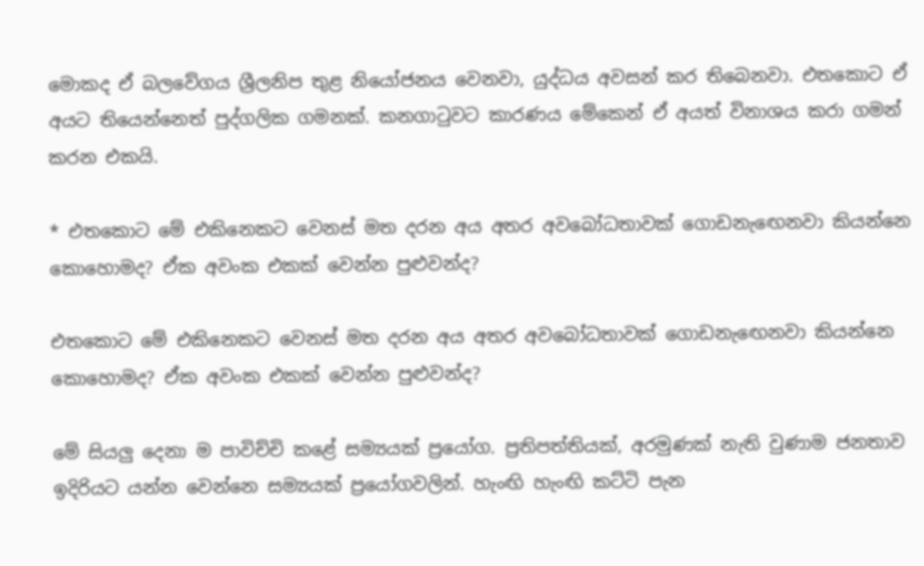මොකද ඒ බලවේගය ශ්‍රීලනිප තුළ නියෝජනය වෙනවා, යුද්ධය අවසන් කර තිබෙනවා. එතකොට ඒ අයට තියෙන්නෙත් පුද්ගලික ගමනක්. කනගාටුවට කාරණය මේකෙන් ඒ අයත් විනාශය කරා ගමන් කරන එකයි.

* එතකොට මේ එකිනෙකට වෙනස් මත දරන අය අතර අවබෝධතාවක් ගොඩනැඟෙනවා කියන්නෙ කොහොමද? ඒක අවංක එකක් වෙන්න පුළුවන්ද?

එතකොට මේ එකිනෙකට වෙනස් මත දරන අය අතර අවබෝධතාවක් ගොඩනැඟෙනවා කියන්නෙ කොහොමද? ඒක අවංක එකක් වෙන්න පුළුවන්ද?

මේ සියලු දෙනා ම පාවිච්චි කළේ සම්‍යයක් ප්‍රයෝග. ප්‍රතිපත්තියක්, අරමුණක් නැති වුණාම ජනතාව ඉදිරියට යන්න වෙන්නෙ සම්‍යයක් ප්‍රයෝගවලින්. හැංඟි හැංඟි කට්ටි පැන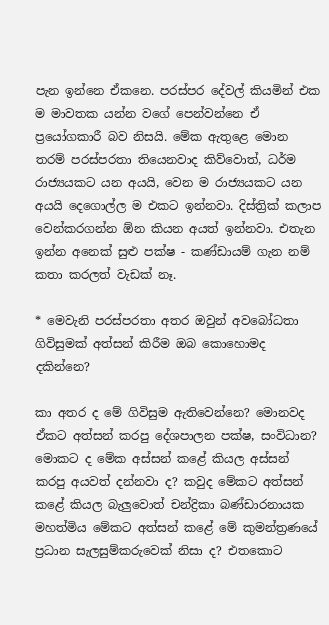පැන ඉන්නෙ ඒකනෙ. පරස්පර දේවල් කියමින් එක ම මාවතක යන්න වගේ පෙන්වන්නෙ ඒ ප්‍රයෝගකාරී බව නිසයි. මේක ඇතුළෙ මොන තරම් පරස්පරතා තියෙනවාද කිව්වොත්, ධර්ම රාජ්‍යයකට යන අයයි, වෙන ම රාජ්‍යයකට යන අයයි දෙගොල්ල ම එකට ඉන්නවා. දිස්ත්‍රික් කලාප වෙන්කරගන්න ඕන කියන අයත් ඉන්නවා. එතැන ඉන්න අනෙක් සුළු පක්ෂ - කණ්ඩායම් ගැන නම් කතා කරලත් වැඩක් නෑ.

* මෙවැනි පරස්පරතා අතර ඔවුන් අවබෝධතා ගිවිසුමක් අත්සන් කිරීම ඔබ කොහොමද දකින්නෙ?

කා අතර ද මේ ගිවිසුම ඇතිවෙන්නෙ? මොනවද ඒකට අත්සන් කරපු දේශපාලන පක්ෂ, සංවිධාන? මොකට ද මේක අස්සන් කළේ කියල අස්සන් කරපු අයවත් දන්නවා ද? කවුද මේකට අත්සන් කළේ කියල බැලුවොත් චන්ද්‍රිකා බණ්ඩාරනායක මහත්මිය මේකට අත්සන් කළේ මේ කුමන්ත්‍රණයේ ප්‍රධාන සැලසුම්කරුවෙක් නිසා ද? එතකොට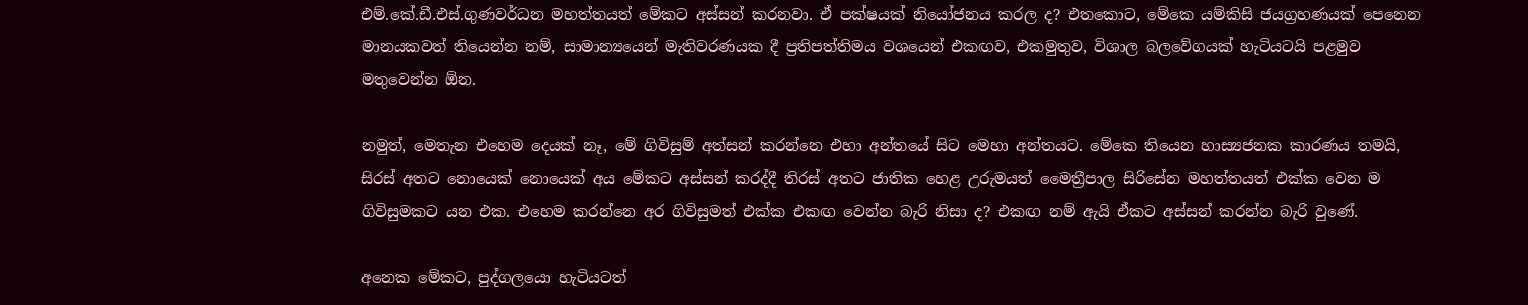එම්.කේ.ඩී.එස්.ගුණවර්ධන මහත්තයත් මේකට අස්සන් කරනවා. ඒ පක්ෂයක් නියෝජනය කරල ද? එතකොට, මේකෙ යම්කිසි ජයග්‍රහණයක් පෙනෙන මානයකවත් තියෙන්න නම්, සාමාන්‍යයෙන් මැතිවරණයක දී ප්‍රතිපත්තිමය වශයෙන් එකඟව, එකමුතුව, විශාල බලවේගයක් හැටියටයි පළමුව මතුවෙන්න ඕන.

නමුත්, මෙතැන එහෙම දෙයක් නෑ, මේ ගිවිසුම් අත්සන් කරන්නෙ එහා අන්තයේ සිට මෙහා අන්තයට. මේකෙ තියෙන හාස්‍යජනක කාරණය තමයි, සිරස් අතට නොයෙක් නොයෙක් අය මේකට අස්සන් කරද්දී තිරස් අතට ජාතික හෙළ උරුමයත් මෛත්‍රීපාල සිරිසේන මහත්තයත් එක්ක වෙන ම ගිවිසුමකට යන එක. එහෙම කරන්නෙ අර ගිවිසුමත් එක්ක එකඟ වෙන්න බැරි නිසා ද? එකඟ නම් ඇයි ඒකට අස්සන් කරන්න බැරි වුණේ.

අනෙක මේකට, පුද්ගලයො හැටියටත්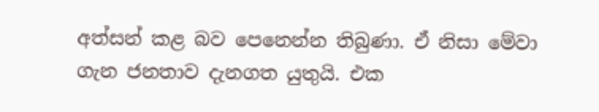අත්සන් කළ බව පෙනෙන්න තිබුණා. ඒ නිසා මේවා ගැන ජනතාව දැනගත යුතුයි. එක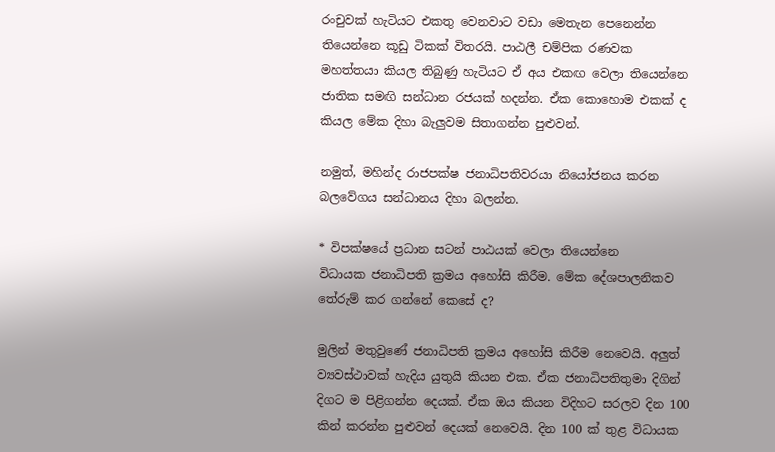රංචුවක් හැටියට එකතු වෙනවාට වඩා මෙතැන පෙනෙන්න තියෙන්නෙ කූඩු ටිකක් විතරයි. පාඨලී චම්පික රණවක මහත්තයා කියල තිබුණු හැටියට ඒ අය එකඟ වෙලා තියෙන්නෙ ජාතික සමඟි ‍සන්ධාන රජයක් හදන්න. ඒක කොහොම එකක් ද කියල මේක දිහා බැලුවම සිතාගන්න පුළුවන්.

නමුත්, මහින්ද රාජපක්ෂ ජනාධිපතිවරයා නියෝජනය කරන බලවේගය සන්ධානය දිහා බලන්න.

* විපක්ෂයේ ප්‍රධාන සටන් පාඨයක් වෙලා තියෙන්නෙ විධායක ‍ජනාධිපති ක්‍රමය අහෝසි කිරීම. මේක දේශපාලනිකව තේරුම් කර ගන්නේ කෙසේ ද?

මුලින් මතුවුණේ ජනාධිපති ක්‍රමය අහෝසි කිරීම නෙවෙයි. අලුත් ව්‍යවස්ථාවක් හැදිය යුතුයි කියන එක. ඒක ජනාධිපතිතුමා දිගින් දිගට ම පිළිගන්න දෙයක්. ඒක ඔය කියන විදිහට සරලව දින 100 කින් කරන්න පුළුවන් දෙයක් නෙවෙයි. දින 100 ක් තුළ විධායක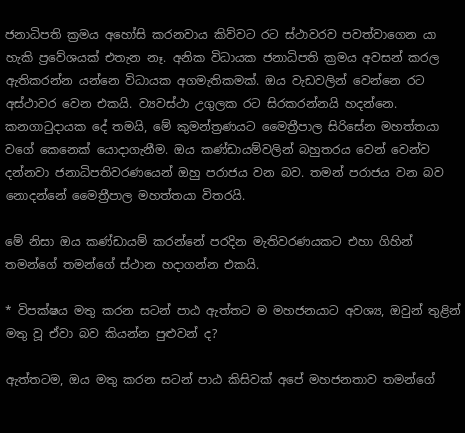ජනාධිපති ක්‍රමය අහෝසි කරනවාය කිව්වට රට ස්ථාවරව පවත්වාගෙන යා හැකි ප්‍රවේශයක් එතැන නෑ. අනික විධායක ජනාධිපති ක්‍රමය අවසන් කරල ඇතිකරන්න යන්නෙ විධායක අගමැතිකමක්. ඔය වැඩවලින් වෙන්නෙ රට අස්ථාවර වෙන එකයි. ව්‍යවස්ථා උගුලක රට සිරකරන්නයි හදන්නෙ. කනගාටුදායක දේ තමයි, මේ කුමන්ත්‍රණයට මෛත්‍රීපාල සිරිසේන මහත්තයා වගේ කෙනෙක් යොදාගැනීම. ඔය කණ්ඩායම්වලින් බහුතරය වෙන් වෙන්ව දන්නවා ජනාධිපතිවරණයෙන් ඔහු පරාජය වන බව. තමන් පරාජය වන බව නොදන්නේ මෛත්‍රීපාල මහත්තයා විතරයි.

මේ නිසා ඔය කණ්ඩායම් කරන්නේ පරදින මැතිවරණයකට එහා ගිහින් තමන්ගේ තමන්ගේ ස්ථාන හදාගන්න එකයි.

* විපක්ෂය මතු කරන සටන් පාඨ ඇත්තට ම මහජනයාට අවශ්‍ය, ඔවුන් තුළින් මතු වූ ඒවා බව කියන්න පුළුවන් ද?

ඇත්තටම, ඔය මතු කරන සටන් පාඨ කිසිවක් අපේ මහජනතාව තමන්ගේ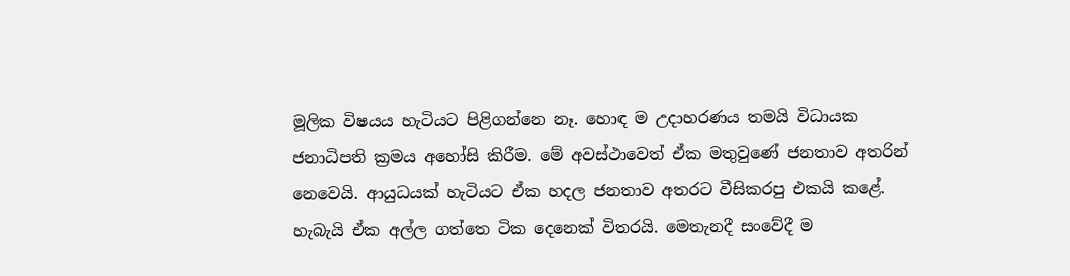මූලික විෂයය හැටියට පිළිගන්නෙ නෑ. හොඳ ම උදාහරණය තමයි විධායක ජනාධිපති ක්‍රමය අහෝසි කිරීම. මේ අවස්ථාවෙත් ඒක මතුවුණේ ජනතාව අතරින් නෙවෙයි. ආයුධයක් හැටියට ඒක හදල ජනතාව අතරට වීසිකරපු එකයි කළේ. හැබැයි ඒක අල්ල ගත්තෙ ටික දෙනෙක් විතරයි. මෙතැනදී සංවේදී ම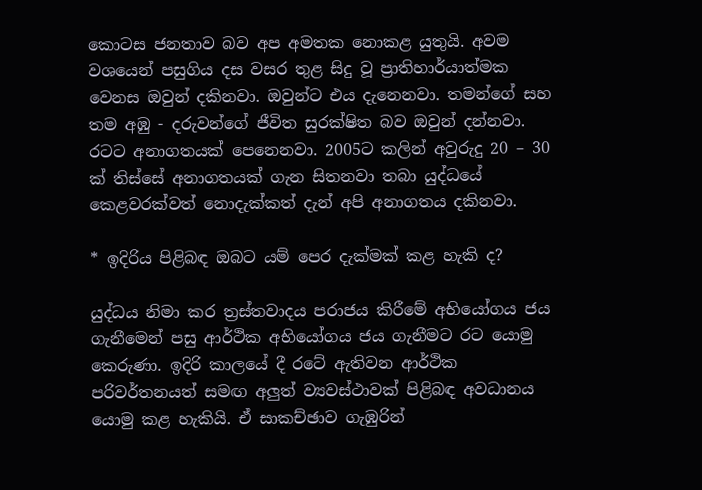කොටස ජනතාව බව අප අමතක නොකළ යුතුයි. අවම වශයෙන් පසුගිය දස වසර තුළ සිදු වූ ප්‍රාතිහාර්යාත්මක වෙනස ඔවුන් දකිනවා. ඔවුන්ට එය දැනෙනවා. තමන්ගේ සහ තම අඹු - දරුවන්ගේ ජීවිත සුරක්ෂිත බව ඔවුන් දන්නවා. රටට අනාගතයක් පෙනෙනවා. 2005ට කලින් අවුරුදු 20 – 30 ක් තිස්සේ අනාගතයක් ගැන සිතනවා තබා යුද්ධයේ කෙළවරක්වත් නොදැක්කත් දැන් අපි අනාගතය දකිනවා.

* ඉදිරිය පිළිබඳ ඔබට යම් පෙර දැක්මක් කළ හැකි ද?

යුද්ධය නිමා කර ත්‍රස්තවාදය පරාජය කිරීමේ අභියෝගය ජය ගැනීමෙන් පසු ආර්ථික අභියෝගය ජය ගැනීමට රට යොමු කෙරුණා. ඉදිරි කාලයේ දී රටේ ඇතිවන ආර්ථික පරිවර්තනයත් සමඟ අලුත් ව්‍යවස්ථාවක් පිළිබඳ අවධානය යොමු කළ හැකියි. ඒ සාකච්ඡාව ගැඹුරින්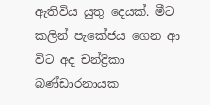ඇතිවිය යුතු දෙයක්. මීට කලින් පැකේජය ගෙන ආ විට අද චන්ද්‍රිකා බණ්ඩාරනායක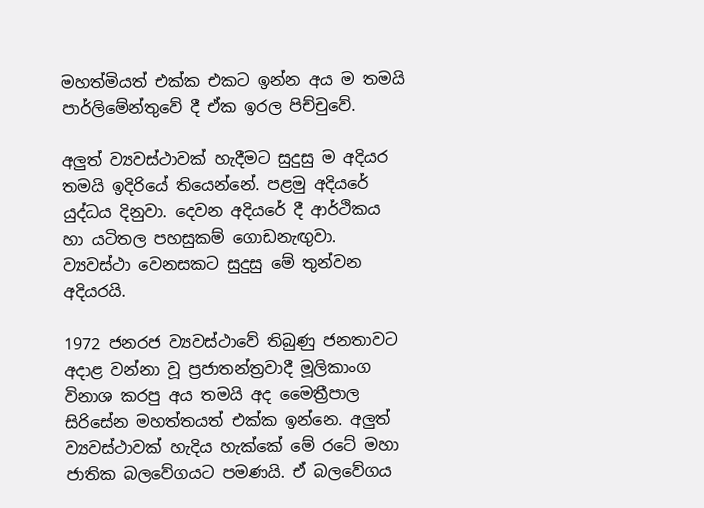මහත්මියත් එක්ක එකට ඉන්න අය ම තමයි පාර්ලිමේන්තුවේ දී ඒක ඉරල පිච්චුවේ.

අලුත් ව්‍යවස්ථාවක් හැදීමට සුදුසු ම අදියර තමයි ඉදිරියේ තියෙන්නේ. පළමු අදියරේ යුද්ධය දිනුවා. දෙවන අදියරේ දී ආර්ථිකය හා යටිතල පහසුකම් ගොඩනැඟුවා. ව්‍යවස්ථා වෙනසකට සුදුසු මේ තුන්වන අදියරයි.

1972 ජනරජ ව්‍යවස්ථාවේ තිබුණු ජනතාවට අදාළ වන්නා වූ ප්‍රජාතන්ත්‍රවාදී මූලිකාංග විනාශ කරපු අය තමයි අද මෛත්‍රීපාල සිරිසේන මහත්තයත් එක්ක ඉන්නෙ. අලුත් ව්‍යවස්ථාවක් හැදිය හැක්කේ මේ රටේ මහා ජාතික බලවේගයට පමණයි. ඒ බලවේගය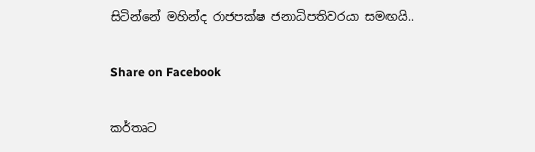සිටින්නේ මහින්ද රාජපක්ෂ ජනාධිපතිවරයා සමඟයි..

Share on Facebook

කර්තෘට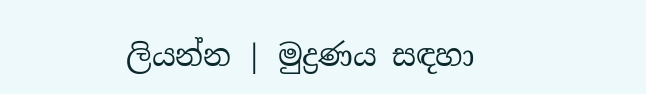ලියන්න | මුද්‍රණය සඳහා